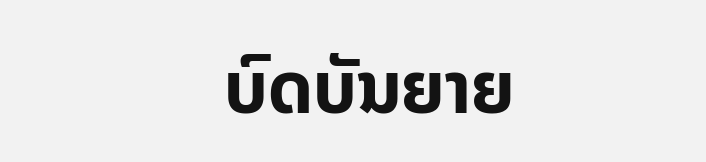ບົດບັນຍາຍ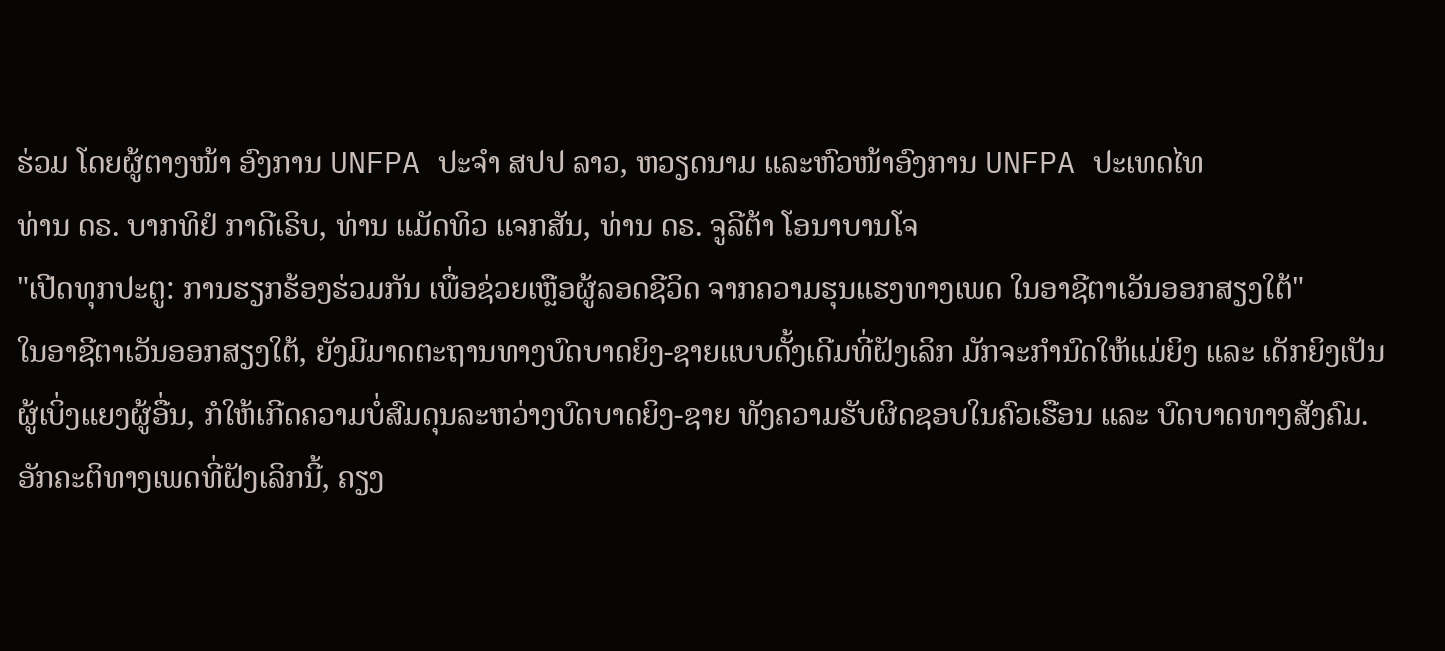ຮ່ວມ ໂດຍຜູ້ຕາງໜ້າ ອົງການ UNFPA ປະຈຳ ສປປ ລາວ, ຫວຽດນາມ ແລະຫົວໜ້າອົງການ UNFPA ປະເທດໄທ
ທ່ານ ດຣ. ບາກທິຢໍ ກາດີເຣິບ, ທ່ານ ແມັດທິວ ແຈກສັນ, ທ່ານ ດຣ. ຈູລີຕ້າ ໂອນາບານໂຈ
"ເປີດທຸກປະຕູ: ການຮຽກຮ້ອງຮ່ວມກັນ ເພື່ອຊ່ວຍເຫຼືອຜູ້ລອດຊີວິດ ຈາກຄວາມຮຸນແຮງທາງເພດ ໃນອາຊີຕາເວັນອອກສຽງໃຕ້"
ໃນອາຊີຕາເວັນອອກສຽງໃຕ້, ຍັງມີມາດຕະຖານທາງບົດບາດຍິງ-ຊາຍແບບດັ້ງເດີມທີ່ຝັງເລິກ ມັກຈະກຳນົດໃຫ້ແມ່ຍິງ ແລະ ເດັກຍິງເປັນຜູ້ເບິ່ງແຍງຜູ້ອື່ນ, ກໍໃຫ້ເກີດຄວາມບໍ່ສົມດຸນລະຫວ່າງບົດບາດຍິງ-ຊາຍ ທັງຄວາມຮັບຜິດຊອບໃນຄົວເຮືອນ ແລະ ບົດບາດທາງສັງຄົມ. ອັກຄະຕິທາງເພດທີ່ຝັງເລິກນີ້, ຄຽງ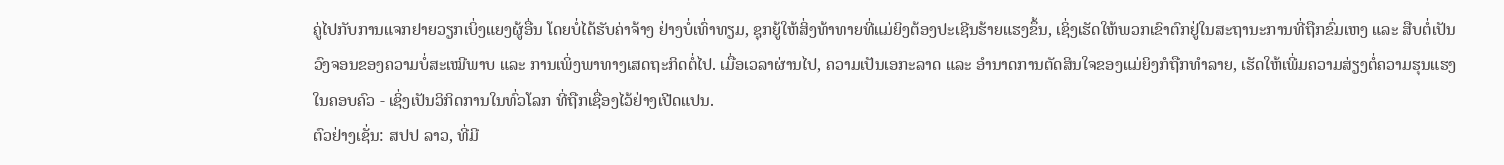ຄູ່ໄປກັບການແຈກຢາຍວຽກເບິ່ງແຍງຜູ້ອື່ນ ໂດຍບໍ່ໄດ້ຮັບຄ່າຈ້າງ ຢ່າງບໍ່ເທົ່າທຽມ, ຊຸກຍູ້ໃຫ້ສິ່ງທ້າທາຍທີ່ແມ່ຍິງຕ້ອງປະເຊີນຮ້າຍແຮງຂຶ້ນ, ເຊິ່ງເຮັດໃຫ້ພວກເຂົາຕົກຢູ່ໃນສະຖານະການທີ່ຖືກຂົ່ມເຫງ ແລະ ສືບຕໍ່ເປັນວົງຈອນຂອງຄວາມບໍ່ສະເໝີພາບ ແລະ ການເພິ່ງພາທາງເສດຖະກິດຕໍ່ໄປ. ເມື່ອເວລາຜ່ານໄປ, ຄວາມເປັນເອກະລາດ ແລະ ອຳນາດການຕັດສິນໃຈຂອງແມ່ຍິງກໍຖືກທຳລາຍ, ເຮັດໃຫ້ເພີ່ມຄວາມສ່ຽງຕໍ່ຄວາມຮຸນແຮງໃນຄອບຄົວ - ເຊິ່ງເປັນວິກິດການໃນທົ່ວໂລກ ທີ່ຖືກເຊື່ອງໄວ້ຢ່າງເປີດແປນ.
ຕົວຢ່າງເຊັ່ນ: ສປປ ລາວ, ທີ່ມີ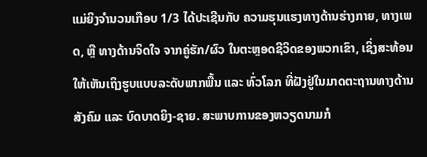ແມ່ຍິງຈຳນວນເກືອບ 1/3 ໄດ້ປະເຊີນກັບ ຄວາມຮຸນແຮງທາງດ້ານຮ່າງກາຍ, ທາງເພດ, ຫຼື ທາງດ້ານຈິດໃຈ ຈາກຄູ່ຮັກ/ຜົວ ໃນຕະຫຼອດຊີວິດຂອງພວກເຂົາ, ເຊິ່ງສະທ້ອນໃຫ້ເຫັນເຖິງຮູບແບບລະດັບພາກພື້ນ ແລະ ທົ່ວໂລກ ທີ່ຝັງຢູ່ໃນມາດຕະຖານທາງດ້ານສັງຄົມ ແລະ ບົດບາດຍິງ-ຊາຍ. ສະພາບການຂອງຫວຽດນາມກໍ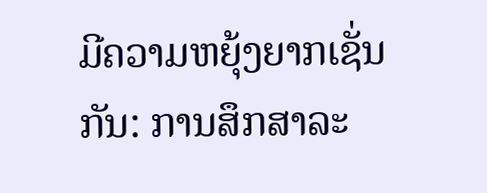ມີຄວາມຫຍຸ້ງຍາກເຊັ່ນກັນ: ການສຶກສາລະ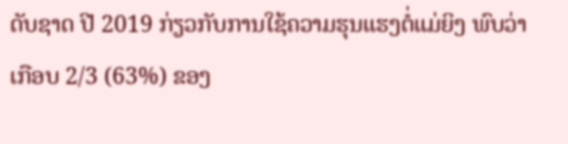ດັບຊາດ ປີ 2019 ກ່ຽວກັບການໃຊ້ຄວາມຮຸນແຮງຕໍ່ແມ່ຍິງ ພົບວ່າ ເກືອບ 2/3 (63%) ຂອງ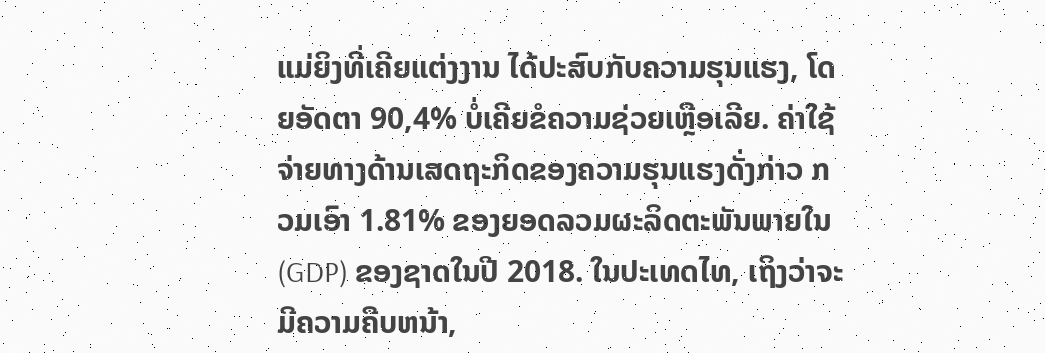ແມ່ຍິງທີ່ເຄີຍແຕ່ງງານ ໄດ້ປະສົບກັບຄວາມຮຸນແຮງ, ໂດຍອັດຕາ 90,4% ບໍ່ເຄີຍຂໍຄວາມຊ່ວຍເຫຼືອເລີຍ. ຄ່າໃຊ້ຈ່າຍທາງດ້ານເສດຖະກິດຂອງຄວາມຮຸນແຮງດັ່ງກ່າວ ກວມເອົາ 1.81% ຂອງຍອດລວມຜະລິດຕະພັນພາຍໃນ (GDP) ຂອງຊາດໃນປີ 2018. ໃນປະເທດໄທ, ເຖິງວ່າຈະມີຄວາມຄືບຫນ້າ,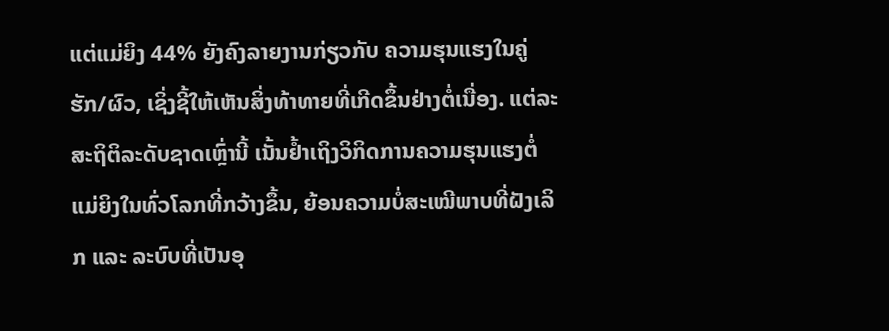ແຕ່ແມ່ຍິງ 44% ຍັງຄົງລາຍງານກ່ຽວກັບ ຄວາມຮຸນແຮງໃນຄູ່ຮັກ/ຜົວ, ເຊິ່ງຊີ້ໃຫ້ເຫັນສິ່ງທ້າທາຍທີ່ເກີດຂຶ້ນຢ່າງຕໍ່ເນື່ອງ. ແຕ່ລະສະຖິຕິລະດັບຊາດເຫຼົ່ານີ້ ເນັ້ນຢ້ຳເຖິງວິກິດການຄວາມຮຸນແຮງຕໍ່ແມ່ຍິງໃນທົ່ວໂລກທີ່ກວ້າງຂຶ້ນ, ຍ້ອນຄວາມບໍ່ສະເໝີພາບທີ່ຝັງເລິກ ແລະ ລະບົບທີ່ເປັນອຸ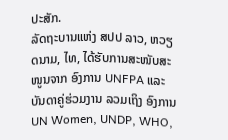ປະສັກ.
ລັດຖະບານແຫ່ງ ສປປ ລາວ, ຫວຽດນາມ, ໄທ, ໄດ້ຮັບການສະໜັບສະໜູນຈາກ ອົງການ UNFPA ແລະ ບັນດາຄູ່ຮ່ວມງານ ລວມເຖິງ ອົງການ UN Women, UNDP, WHO,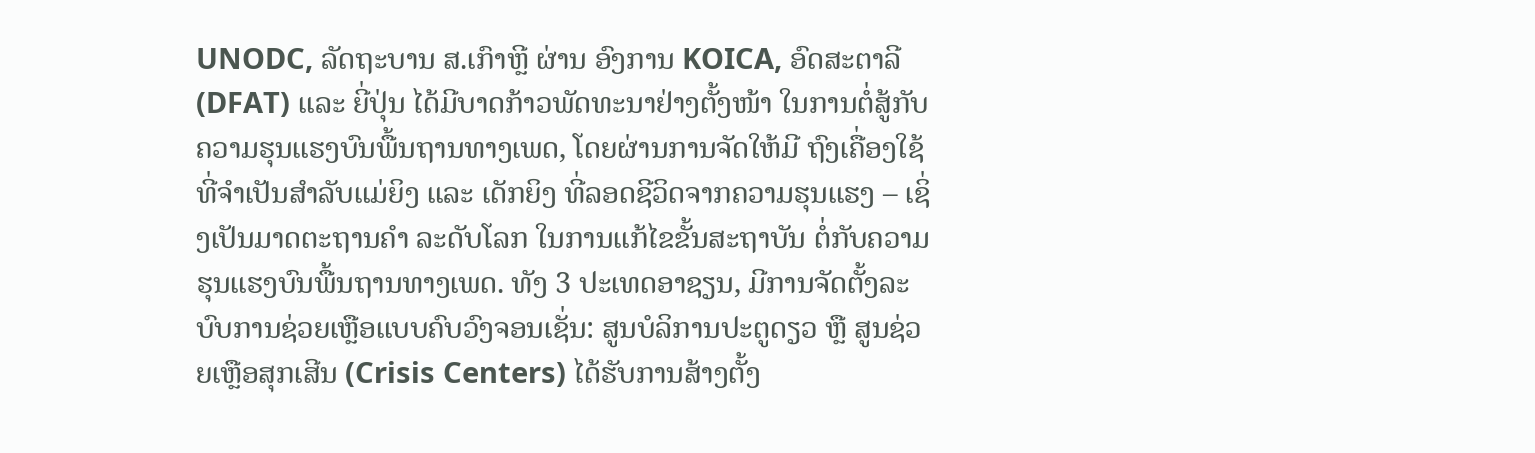UNODC, ລັດຖະບານ ສ.ເກົາຫຼີ ຜ່ານ ອົງການ KOICA, ອົດສະຕາລີ (DFAT) ແລະ ຍີ່ປຸ່ນ ໄດ້ມີບາດກ້າວພັດທະນາຢ່າງຕັ້ງໜ້າ ໃນການຕໍ່ສູ້ກັບຄວາມຮຸນແຮງບົນພື້ນຖານທາງເພດ, ໂດຍຜ່ານການຈັດໃຫ້ມີ ຖົງເຄື່ອງໃຊ້ທີ່ຈໍາເປັນສໍາລັບແມ່ຍິງ ແລະ ເດັກຍິງ ທີ່ລອດຊີວິດຈາກຄວາມຮຸນແຮງ – ເຊິ່ງເປັນມາດຕະຖານຄຳ ລະດັບໂລກ ໃນການແກ້ໄຂຂັ້ນສະຖາບັນ ຕໍ່ກັບຄວາມຮຸນແຮງບົນພື້ນຖານທາງເພດ. ທັງ 3 ປະເທດອາຊຽນ, ມີການຈັດຕັ້ງລະບົບການຊ່ວຍເຫຼືອແບບຄົບວົງຈອນເຊັ່ນ: ສູນບໍລິການປະຕູດຽວ ຫຼື ສູນຊ່ວຍເຫຼືອສຸກເສີນ (Crisis Centers) ໄດ້ຮັບການສ້າງຕັ້ງ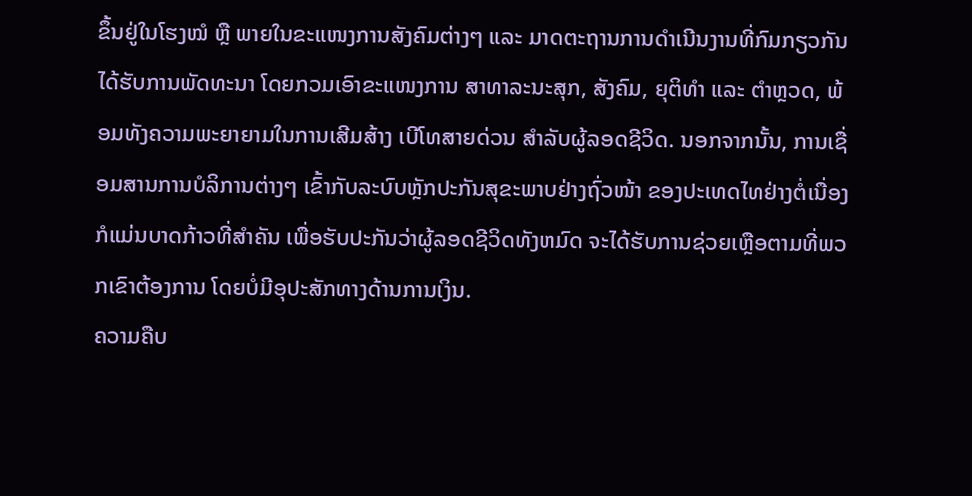ຂຶ້ນຢູ່ໃນໂຮງໝໍ ຫຼື ພາຍໃນຂະແໜງການສັງຄົມຕ່າງໆ ແລະ ມາດຕະຖານການດຳເນີນງານທີ່ກົມກຽວກັນ ໄດ້ຮັບການພັດທະນາ ໂດຍກວມເອົາຂະແໜງການ ສາທາລະນະສຸກ, ສັງຄົມ, ຍຸຕິທຳ ແລະ ຕຳຫຼວດ, ພ້ອມທັງຄວາມພະຍາຍາມໃນການເສີມສ້າງ ເບີໂທສາຍດ່ວນ ສຳລັບຜູ້ລອດຊີວິດ. ນອກຈາກນັ້ນ, ການເຊື່ອມສານການບໍລິການຕ່າງໆ ເຂົ້າກັບລະບົບຫຼັກປະກັນສຸຂະພາບຢ່າງຖົ່ວໜ້າ ຂອງປະເທດໄທຢ່າງຕໍ່ເນື່ອງ ກໍແມ່ນບາດກ້າວທີ່ສຳຄັນ ເພື່ອຮັບປະກັນວ່າຜູ້ລອດຊີວິດທັງຫມົດ ຈະໄດ້ຮັບການຊ່ວຍເຫຼືອຕາມທີ່ພວກເຂົາຕ້ອງການ ໂດຍບໍ່ມີອຸປະສັກທາງດ້ານການເງິນ.
ຄວາມຄືບ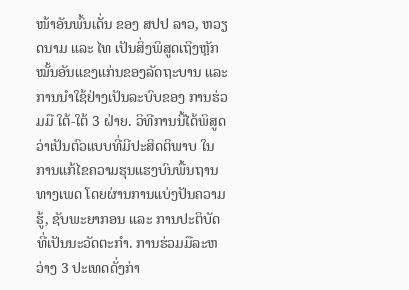ໜ້າອັນພົ້ນເດັ່ນ ຂອງ ສປປ ລາວ, ຫວຽດນາມ ແລະ ໄທ ເປັນສິ່ງພິສູດເຖິງຫຼັກໝັ້ນອັນແຂງແກ່ນຂອງລັດຖະບານ ແລະ ການນຳໃຊ້ຢ່າງເປັນລະບົບຂອງ ການຮ່ວມມື ໃຕ້-ໃຕ້ 3 ຝ່າຍ. ວິທີການນີ້ໄດ້ພິສູດວ່າເປັນຕົວແບບທີ່ມີປະສິດຕິພາບ ໃນການແກ້ໄຂຄວາມຮຸນແຮງບົນພື້ນຖານທາງເພດ ໂດຍຜ່ານການແບ່ງປັນຄວາມຮູ້, ຊັບພະຍາກອນ ແລະ ການປະຕິບັດທີ່ເປັນນະວັດຕະກໍາ. ການຮ່ວມມືລະຫວ່າງ 3 ປະເທດດັ່ງກ່າ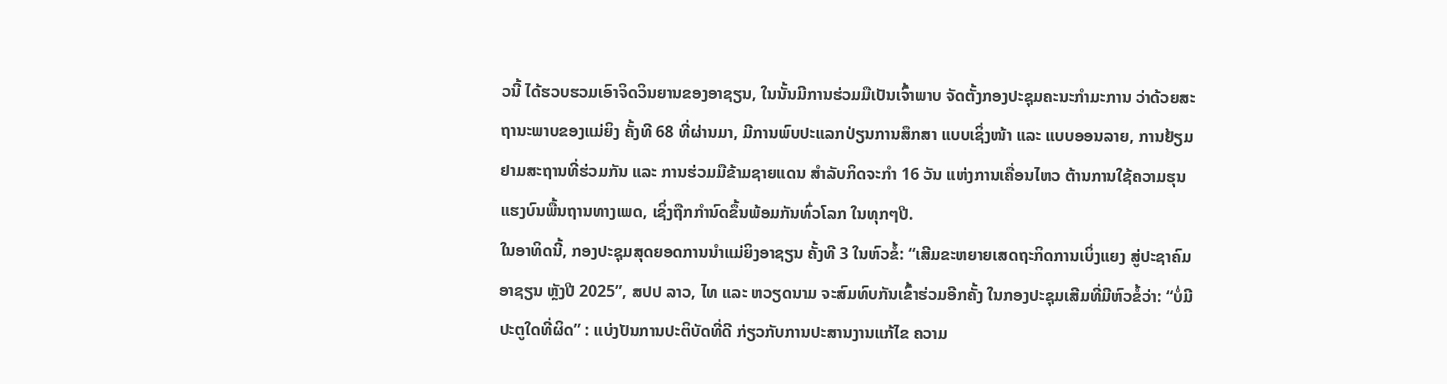ວນີ້ ໄດ້ຮວບຮວມເອົາຈິດວິນຍານຂອງອາຊຽນ, ໃນນັ້ນມີການຮ່ວມມືເປັນເຈົ້າພາບ ຈັດຕັ້ງກອງປະຊຸມຄະນະກຳມະການ ວ່າດ້ວຍສະຖານະພາບຂອງແມ່ຍິງ ຄັ້ງທີ 68 ທີ່ຜ່ານມາ, ມີການພົບປະແລກປ່ຽນການສຶກສາ ແບບເຊິ່ງໜ້າ ແລະ ແບບອອນລາຍ, ການຢ້ຽມຢາມສະຖານທີ່ຮ່ວມກັນ ແລະ ການຮ່ວມມືຂ້າມຊາຍແດນ ສໍາລັບກິດຈະກໍາ 16 ວັນ ແຫ່ງການເຄື່ອນໄຫວ ຕ້ານການໃຊ້ຄວາມຮຸນແຮງບົນພື້ນຖານທາງເພດ, ເຊິ່ງຖືກກຳນົດຂຶ້ນພ້ອມກັນທົ່ວໂລກ ໃນທຸກໆປີ.
ໃນອາທິດນີ້, ກອງປະຊຸມສຸດຍອດການນຳແມ່ຍິງອາຊຽນ ຄັ້ງທີ 3 ໃນຫົວຂໍ້: “ເສີມຂະຫຍາຍເສດຖະກິດການເບິ່ງແຍງ ສູ່ປະຊາຄົມອາຊຽນ ຫຼັງປີ 2025”, ສປປ ລາວ, ໄທ ແລະ ຫວຽດນາມ ຈະສົມທົບກັນເຂົ້າຮ່ວມອີກຄັ້ງ ໃນກອງປະຊຸມເສີມທີ່ມີຫົວຂໍ້ວ່າ: “ບໍ່ມີປະຕູໃດທີ່ຜິດ” : ແບ່ງປັນການປະຕິບັດທີ່ດີ ກ່ຽວກັບການປະສານງານແກ້ໄຂ ຄວາມ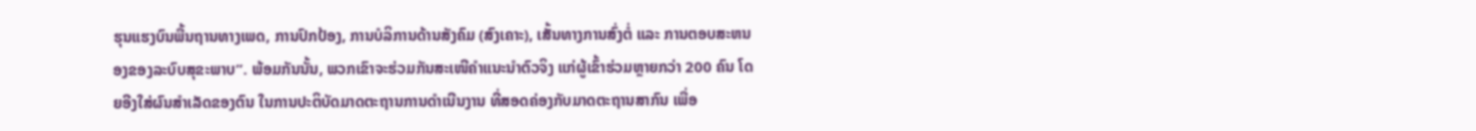ຮຸນແຮງບົນພື້ນຖານທາງເພດ, ການປົກປ້ອງ, ການບໍລິການດ້ານສັງຄົມ (ສົງເຄາະ), ເສັ້ນທາງການສົ່ງຕໍ່ ແລະ ການຕອບສະຫນອງຂອງລະບົບສຸຂະພາບ”. ພ້ອມກັນນັ້ນ, ພວກເຂົາຈະຮ່ວມກັນສະເໜີຄຳແນະນຳຕົວຈິງ ແກ່ຜູ້ເຂົ້າຮ່ວມຫຼາຍກວ່າ 200 ຄົນ ໂດຍອີງໃສ່ຜົນສຳເລັດຂອງຕົນ ໃນການປະຕິບັດມາດຕະຖານການດຳເນີນງານ ທີ່ສອດຄ່ອງກັບມາດຕະຖານສາກົນ ເພື່ອ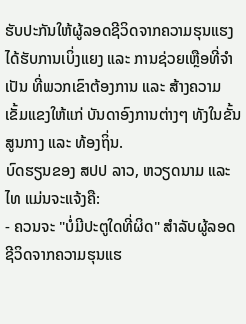ຮັບປະກັນໃຫ້ຜູ້ລອດຊີວິດຈາກຄວາມຮຸນແຮງ ໄດ້ຮັບການເບິ່ງແຍງ ແລະ ການຊ່ວຍເຫຼືອທີ່ຈຳເປັນ ທີ່ພວກເຂົາຕ້ອງການ ແລະ ສ້າງຄວາມເຂັ້ມແຂງໃຫ້ແກ່ ບັນດາອົງການຕ່າງໆ ທັງໃນຂັ້ນສູນກາງ ແລະ ທ້ອງຖິ່ນ.
ບົດຮຽນຂອງ ສປປ ລາວ, ຫວຽດນາມ ແລະ ໄທ ແມ່ນຈະແຈ້ງຄື:
- ຄວນຈະ "ບໍ່ມີປະຕູໃດທີ່ຜິດ" ສໍາລັບຜູ້ລອດຊີວິດຈາກຄວາມຮຸນແຮ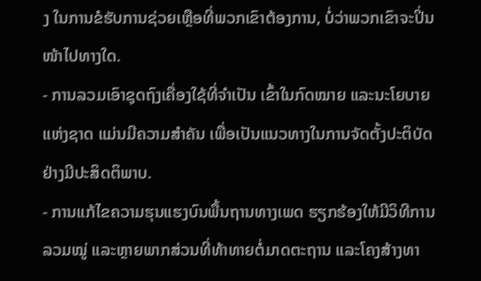ງ ໃນການຂໍຮັບການຊ່ວຍເຫຼືອທີ່ພວກເຂົາຕ້ອງການ, ບໍ່ວ່າພວກເຂົາຈະປິ່ນໜ້າໄປທາງໃດ.
- ການລວມເອົາຊຸດຖົງເຄື່ອງໃຊ້ທີ່ຈຳເປັນ ເຂົ້າໃນກົດໝາຍ ແລະນະໂຍບາຍແຫ່ງຊາດ ແມ່ນມີຄວາມສຳຄັນ ເພື່ອເປັນແນວທາງໃນການຈັດຕັ້ງປະຕິບັດຢ່າງມີປະສິດຕິພາບ.
- ການແກ້ໄຂຄວາມຮຸນແຮງບົນພື້ນຖານທາງເພດ ຮຽກຮ້ອງໃຫ້ມີວິທີການລວມໝູ່ ແລະຫຼາຍພາກສ່ວນທີ່ທ້າທາຍຕໍ່ມາດຕະຖານ ແລະໂຄງສ້າງທາ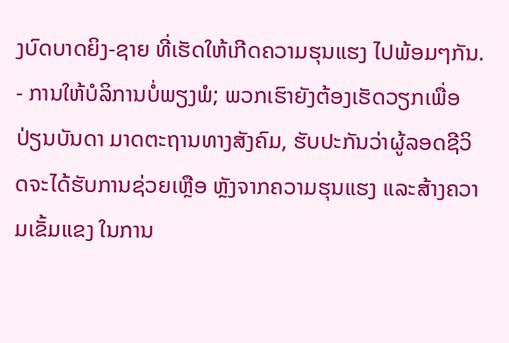ງບົດບາດຍິງ-ຊາຍ ທີ່ເຮັດໃຫ້ເກີດຄວາມຮຸນແຮງ ໄປພ້ອມໆກັນ.
- ການໃຫ້ບໍລິການບໍ່ພຽງພໍ; ພວກເຮົາຍັງຕ້ອງເຮັດວຽກເພື່ອປ່ຽນບັນດາ ມາດຕະຖານທາງສັງຄົມ, ຮັບປະກັນວ່າຜູ້ລອດຊີວິດຈະໄດ້ຮັບການຊ່ວຍເຫຼືອ ຫຼັງຈາກຄວາມຮຸນແຮງ ແລະສ້າງຄວາມເຂັ້ມແຂງ ໃນການ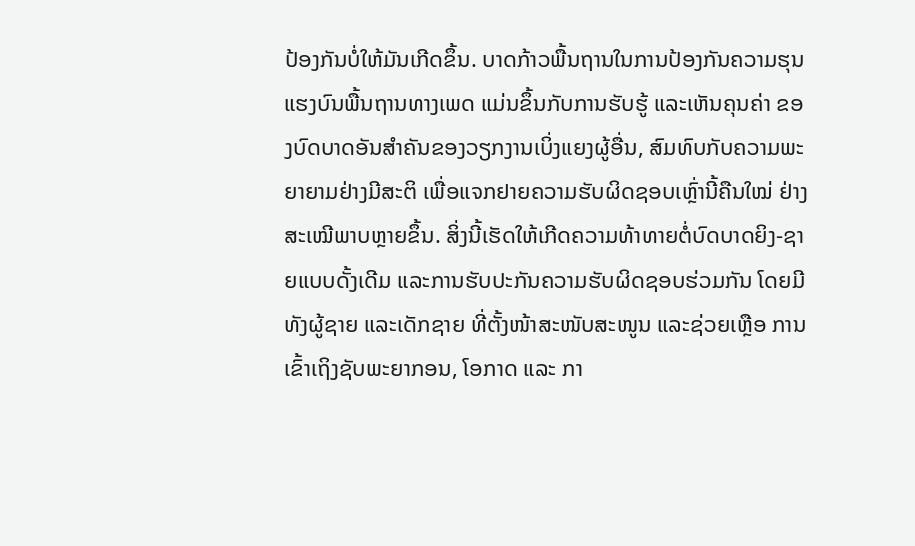ປ້ອງກັນບໍ່ໃຫ້ມັນເກີດຂຶ້ນ. ບາດກ້າວພື້ນຖານໃນການປ້ອງກັນຄວາມຮຸນແຮງບົນພື້ນຖານທາງເພດ ແມ່ນຂຶ້ນກັບການຮັບຮູ້ ແລະເຫັນຄຸນຄ່າ ຂອງບົດບາດອັນສຳຄັນຂອງວຽກງານເບິ່ງແຍງຜູ້ອື່ນ, ສົມທົບກັບຄວາມພະຍາຍາມຢ່າງມີສະຕິ ເພື່ອແຈກຢາຍຄວາມຮັບຜິດຊອບເຫຼົ່ານີ້ຄືນໃໝ່ ຢ່າງສະເໝີພາບຫຼາຍຂຶ້ນ. ສິ່ງນີ້ເຮັດໃຫ້ເກີດຄວາມທ້າທາຍຕໍ່ບົດບາດຍິງ-ຊາຍແບບດັ້ງເດີມ ແລະການຮັບປະກັນຄວາມຮັບຜິດຊອບຮ່ວມກັນ ໂດຍມີທັງຜູ້ຊາຍ ແລະເດັກຊາຍ ທີ່ຕັ້ງໜ້າສະໜັບສະໜູນ ແລະຊ່ວຍເຫຼືອ ການເຂົ້າເຖິງຊັບພະຍາກອນ, ໂອກາດ ແລະ ກາ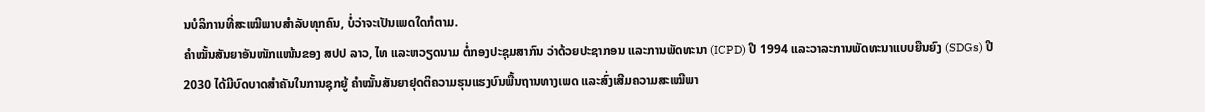ນບໍລິການທີ່ສະເໝີພາບສຳລັບທຸກຄົນ, ບໍ່ວ່າຈະເປັນເພດໃດກໍຕາມ.
ຄຳໝັ້ນສັນຍາອັນໜັກແໜ້ນຂອງ ສປປ ລາວ, ໄທ ແລະຫວຽດນາມ ຕໍ່ກອງປະຊຸມສາກົນ ວ່າດ້ວຍປະຊາກອນ ແລະການພັດທະນາ (ICPD) ປີ 1994 ແລະວາລະການພັດທະນາແບບຍືນຍົງ (SDGs) ປີ 2030 ໄດ້ມີບົດບາດສຳຄັນໃນການຊຸກຍູ້ ຄຳໝັ້ນສັນຍາຢຸດຕິຄວາມຮຸນແຮງບົນພື້ນຖານທາງເພດ ແລະສົ່ງເສີມຄວາມສະເໝີພາ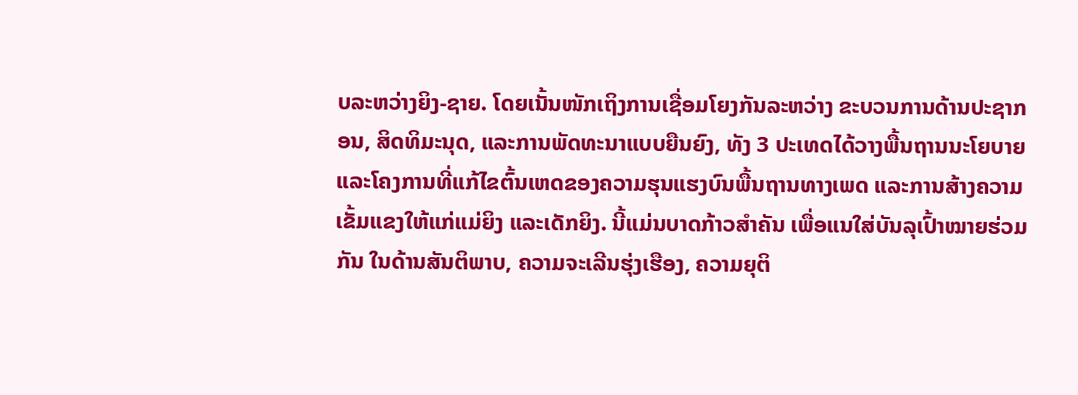ບລະຫວ່າງຍິງ-ຊາຍ. ໂດຍເນັ້ນໜັກເຖິງການເຊື່ອມໂຍງກັນລະຫວ່າງ ຂະບວນການດ້ານປະຊາກອນ, ສິດທິມະນຸດ, ແລະການພັດທະນາແບບຍືນຍົງ, ທັງ 3 ປະເທດໄດ້ວາງພື້ນຖານນະໂຍບາຍ ແລະໂຄງການທີ່ແກ້ໄຂຕົ້ນເຫດຂອງຄວາມຮຸນແຮງບົນພື້ນຖານທາງເພດ ແລະການສ້າງຄວາມເຂັ້ມແຂງໃຫ້ແກ່ແມ່ຍິງ ແລະເດັກຍິງ. ນີ້ແມ່ນບາດກ້າວສຳຄັນ ເພື່ອແນໃສ່ບັນລຸເປົ້າໝາຍຮ່ວມກັນ ໃນດ້ານສັນຕິພາບ, ຄວາມຈະເລີນຮຸ່ງເຮືອງ, ຄວາມຍຸຕິ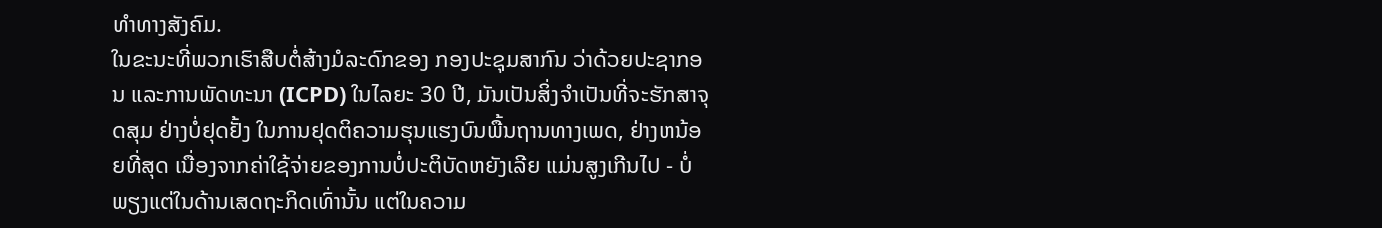ທຳທາງສັງຄົມ.
ໃນຂະນະທີ່ພວກເຮົາສືບຕໍ່ສ້າງມໍລະດົກຂອງ ກອງປະຊຸມສາກົນ ວ່າດ້ວຍປະຊາກອນ ແລະການພັດທະນາ (ICPD) ໃນໄລຍະ 30 ປີ, ມັນເປັນສິ່ງຈໍາເປັນທີ່ຈະຮັກສາຈຸດສຸມ ຢ່າງບໍ່ຢຸດຢັ້ງ ໃນການຢຸດຕິຄວາມຮຸນແຮງບົນພື້ນຖານທາງເພດ, ຢ່າງຫນ້ອຍທີ່ສຸດ ເນື່ອງຈາກຄ່າໃຊ້ຈ່າຍຂອງການບໍ່ປະຕິບັດຫຍັງເລີຍ ແມ່ນສູງເກີນໄປ - ບໍ່ພຽງແຕ່ໃນດ້ານເສດຖະກິດເທົ່ານັ້ນ ແຕ່ໃນຄວາມ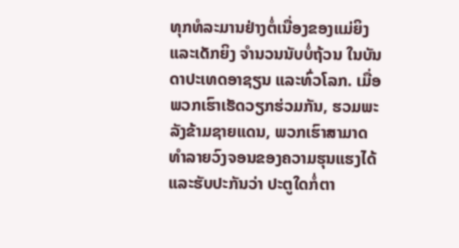ທຸກທໍລະມານຢ່າງຕໍ່ເນື່ອງຂອງແມ່ຍິງ ແລະເດັກຍິງ ຈຳນວນນັບບໍ່ຖ້ວນ ໃນບັນດາປະເທດອາຊຽນ ແລະທົ່ວໂລກ. ເມື່ອພວກເຮົາເຮັດວຽກຮ່ວມກັນ, ຮວມພະລັງຂ້າມຊາຍແດນ, ພວກເຮົາສາມາດທໍາລາຍວົງຈອນຂອງຄວາມຮຸນແຮງໄດ້ ແລະຮັບປະກັນວ່າ ປະຕູໃດກໍ່ຕາ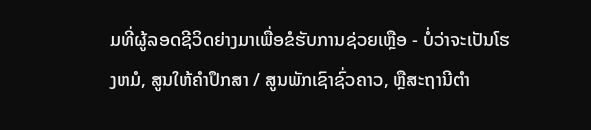ມທີ່ຜູ້ລອດຊີວິດຍ່າງມາເພື່ອຂໍຮັບການຊ່ວຍເຫຼືອ - ບໍ່ວ່າຈະເປັນໂຮງຫມໍ, ສູນໃຫ້ຄຳປຶກສາ / ສູນພັກເຊົາຊົ່ວຄາວ, ຫຼືສະຖານີຕໍາ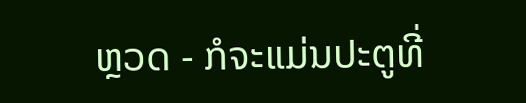ຫຼວດ - ກໍຈະແມ່ນປະຕູທີ່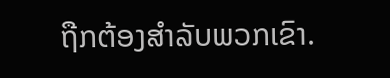ຖືກຕ້ອງສຳລັບພວກເຂົາ.